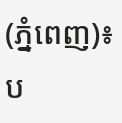(ភ្នំពេញ)៖ ប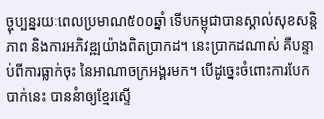ច្ចុប្បន្នរយៈពេលប្រមាណ៥០០ឆ្នាំ ទើបកម្ពុជាបានស្គាល់សុខសន្ដិភាព និងការអភិវឌ្ឍយ៉ាងពិតប្រាកដ។ នេះប្រាកដណាស់ គឺបន្ទាប់ពីការធ្លាក់ចុះ នៃអាណាចក្រអង្គរមក។ បើដូច្នេះចំពោះការបែកបាក់នេះ បាននំាឲ្យខ្មែរស្ទើ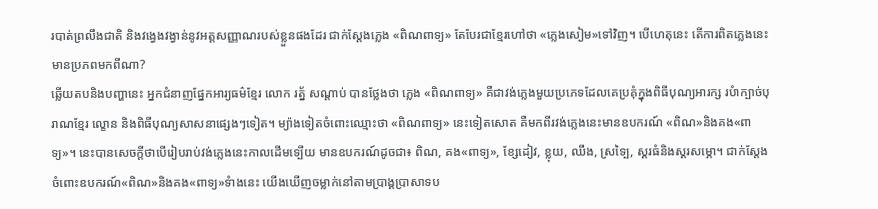របាត់ព្រលឹងជាតិ និងវង្វេងវង្វាន់នូវអត្ដសញ្ញាណរបស់ខ្លួនផងដែរ ជាក់ស្ដែងភ្លេង «ពិណពាទ្យ» តែបែរជាខ្មែរហៅថា «ភ្លេងសៀម»ទៅវិញ។ បើហេតុនេះ តើការពិតភ្លេងនេះ មានប្រភពមកពីណា?
ឆ្លើយតបនិងបញ្ហានេះ អ្នកជំនាញផ្នែកអារ្យធម៌ខ្មែរ លោក រត្ន័ សណ្ដាប់ បានថ្លែងថា ភ្លេង «ពិណពាទ្យ» គឺជាវង់ភ្លេងមួយប្រភេទដែលគេប្រគុំក្នុងពិធីបុណ្យអារក្ស របំាក្បាច់បុរាណខ្មែរ ល្ខោន និងពិធីបុណ្យសាសនាផ្សេងៗទៀត។ ម្យ៉ាងទៀតចំពោះឈ្មោះថា «ពិណពាទ្យ» នេះទៀតសោត គឺមកពីរវង់ភ្លេងនេះមានឧបករណ៍ «ពិណ»និងគង«ពាទ្យ»។ នេះបានសេចក្ដីថាបើរៀបរាប់វង់ភ្លេងនេះកាលដើមទ្បើយ មានឧបករណ៍ដូចជា៖ ពិណ, គង«ពាទ្យ», ខ្សែដៀវ, ខ្លុយ, ឈឹង, ស្រទ្បៃ, ស្គរធំនិងស្គរសម្ភោ។ ជាក់ស្ដែង ចំពោះឧបករណ៍«ពិណ»និងគង«ពាទ្យ»ទំាងនេះ យើងឃើញចម្លាក់នៅតាមប្រាង្គប្រាសាទប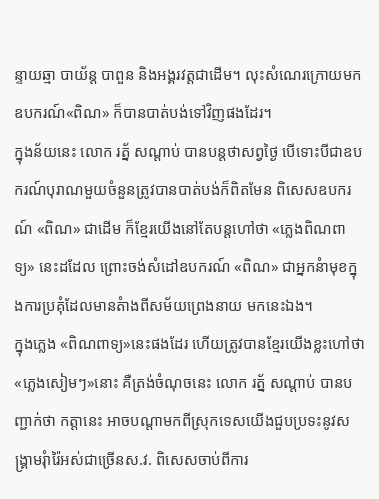ន្ទាយឆ្មា បាយ័ន្ដ បាពួន និងអង្គរវត្ដជាដើម។ លុះសំណេរក្រោយមក ឧបករណ៍«ពិណ» ក៏បានបាត់បង់ទៅវិញផងដែរ។
ក្នុងន័យនេះ លោក រត្ន័ សណ្ដាប់ បានបន្ដថាសព្វថ្ងៃ បើទោះបីជាឧបករណ៍បុរាណមួយចំនួនត្រូវបានបាត់បង់ក៏ពិតមែន ពិសេសឧបករណ៍ «ពិណ» ជាដើម ក៏ខ្មែរយើងនៅតែបន្ដហៅថា «ភ្លេងពិណពាទ្យ» នេះដដែល ព្រោះចង់សំដៅឧបករណ៍ «ពិណ» ជាអ្នកនំាមុខក្នុងការប្រគុំដែលមានតំាងពីសម័យព្រេងនាយ មកនេះឯង។
ក្នុងភ្លេង «ពិណពាទ្យ»នេះផងដែរ ហើយត្រូវបានខ្មែរយើងខ្លះហៅថា«ភ្លេងសៀមៗ»នោះ គឺត្រង់ចំណុចនេះ លោក រត្ន័ សណ្ដាប់ បានបញ្ជាក់ថា កត្ដានេះ អាចបណ្ដាមកពីស្រុកទេសយើងជួបប្រទះនូវសង្រ្គាមរុំារ៉ៃអស់ជាច្រើនស.វ. ពិសេសចាប់ពីការ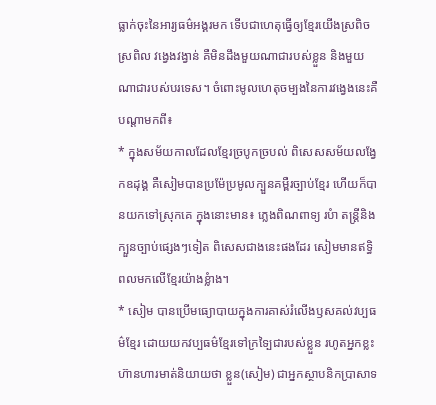ធ្លាក់ចុះនៃអារ្យធម៌អង្គរមក ទើបជាហេតុធ្វើឲ្យខ្មែរយើងស្រពិចស្រពិល វង្វេងវង្វាន់ គឺមិនដឹងមួយណាជារបស់ខ្លួន និងមួយណាជារបស់បរទេស។ ចំពោះមូលហេតុចម្បងនៃការវង្វេងនេះគឺបណ្ដាមកពី៖
* ក្នុងសម័យកាលដែលខ្មែរច្របូកច្របល់ ពិសេសសម័យលង្វែកឧដុង្គ គឺសៀមបានប្រម៉ែប្រមូលក្បួនគម្ពឺរច្បាប់ខ្មែរ ហើយក៏បានយកទៅស្រុកគេ ក្នុងនោះមាន៖ ភ្លេងពិណពាទ្យ របំា តន្រ្ដីនិងក្បួនច្បាប់ផ្សេងៗទៀត ពិសេសជាងនេះផងដែរ សៀមមានឥទ្ធិពលមកលើខ្មែរយ៉ាងខ្លំាង។
* សៀម បានប្រើមធ្យោបាយក្នុងការគាស់រំលើងឫសគល់វប្បធម៌ខ្មែរ ដោយយកវប្បធម៌ខ្មែរទៅក្រទ្បៃជារបស់ខ្លួន រហូតអ្នកខ្លះហ៊ានហារមាត់និយាយថា ខ្លួន(សៀម) ជាអ្នកស្ថាបនិកប្រាសាទ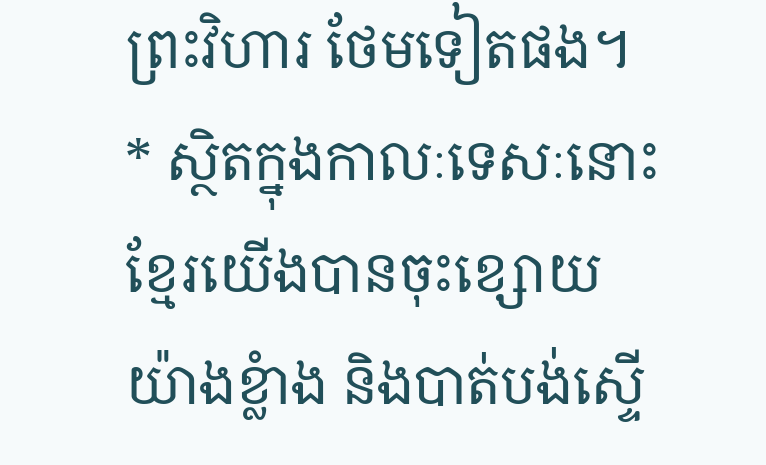ព្រះវិហារ ថែមទៀតផង។
* ស្ថិតក្នុងកាលៈទេសៈនោះ ខ្មែរយើងបានចុះខ្សោយយ៉ាងខ្លំាង និងបាត់បង់ស្ទើ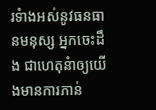រទំាងអស់នូវធនធានមនុស្ស អ្នកចេះដឹង ជាហេតុនំាឲ្យយើងមានការភាន់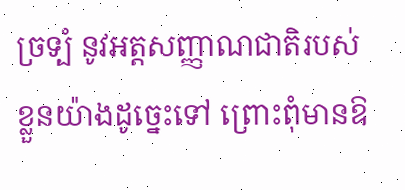ច្រទ្បំ នូវអត្ដសញ្ញាណជាតិរបស់ខ្លួនយ៉ាងដូច្នេះទៅ ព្រោះពុំមានឱ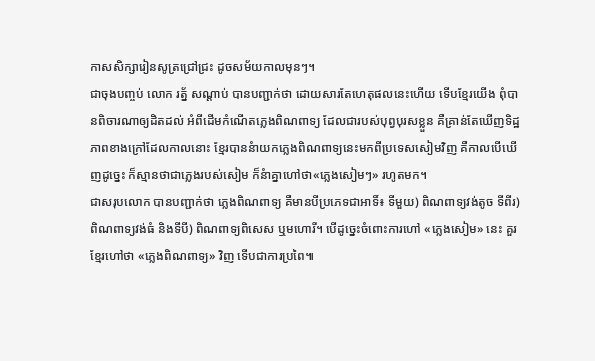កាសសិក្សារៀនសូត្រជ្រៅជ្រះ ដូចសម័យកាលមុនៗ។
ជាចុងបញ្ចប់ លោក រត្ន័ សណ្ដាប់ បានបញ្ជាក់ថា ដោយសារតែហេតុផលនេះហើយ ទើបខ្មែរយើង ពុំបានពិចារណាឲ្យដិតដល់ អំពីដើមកំណើតភ្លេងពិណពាទ្យ ដែលជារបស់បុព្វបុរសខ្លួន គឺគ្រាន់តែឃើញទិដ្ឋភាពខាងក្រៅដែលកាលនោះ ខ្មែរបាននំាយកភ្លេងពិណពាទ្យនេះមកពីប្រទេសសៀមវិញ គឺកាលបើឃើញដូច្នេះ ក៏ស្មានថាជាភ្លេងរបស់សៀម ក៏នំាគ្នាហៅថា«ភ្លេងសៀមៗ» រហូតមក។
ជាសរុបលោក បានបញ្ជាក់ថា ភ្លេងពិណពាទ្យ គឺមានបីប្រភេទជាអាទិ៍៖ ទីមួយ) ពិណពាទ្យវង់តូច ទីពីរ) ពិណពាទ្យវង់ធំ និងទីបី) ពិណពាទ្យពិសេស ឬមហោរី។ បើដូច្នេះចំពោះការហៅ «ភ្លេងសៀម» នេះ គួរខ្មែរហៅថា «ភ្លេងពិណពាទ្យ» វិញ ទើបជាការប្រពៃ៕